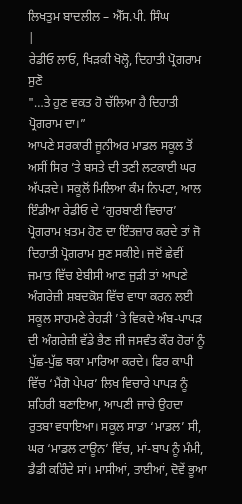ਲਿਖਤੁਮ ਬਾਦਲੀਲ – ਐੱਸ.ਪੀ. ਸਿੰਘ
|
ਰੇਡੀਓ ਲਾਓ, ਖਿੜਕੀ ਖੋਲ੍ਹੋ, ਦਿਹਾਤੀ ਪ੍ਰੋਗਰਾਮ ਸੁਣੋ
"…ਤੇ ਹੁਣ ਵਕਤ ਹੋ ਚੱਲਿਆ ਹੈ ਦਿਹਾਤੀ ਪ੍ਰੋਗਰਾਮ ਦਾ।”
ਆਪਣੇ ਸਰਕਾਰੀ ਜੂਨੀਅਰ ਮਾਡਲ ਸਕੂਲ ਤੋਂ ਅਸੀਂ ਸਿਰ ’ਤੇ ਬਸਤੇ ਦੀ ਤਣੀ ਲਟਕਾਈ ਘਰ ਅੱਪੜਦੇ। ਸਕੂਲੋਂ ਮਿਲਿਆ ਕੰਮ ਨਿਪਟਾ, ਆਲ ਇੰਡੀਆ ਰੇਡੀਓ ਦੇ ‘ਗੁਰਬਾਣੀ ਵਿਚਾਰ’ ਪ੍ਰੋਗਰਾਮ ਖ਼ਤਮ ਹੋਣ ਦਾ ਇੰਤਜ਼ਾਰ ਕਰਦੇ ਤਾਂ ਜੋ ਦਿਹਾਤੀ ਪ੍ਰੋਗਰਾਮ ਸੁਣ ਸਕੀਏ। ਜਦੋਂ ਛੇਵੀਂ ਜਮਾਤ ਵਿੱਚ ਏਬੀਸੀ ਆਣ ਜੁੜੀ ਤਾਂ ਆਪਣੇ ਅੰਗਰੇਜ਼ੀ ਸ਼ਬਦਕੋਸ਼ ਵਿੱਚ ਵਾਧਾ ਕਰਨ ਲਈ ਸਕੂਲ ਸਾਹਮਣੇ ਰੇਹੜੀ ’ਤੇ ਵਿਕਦੇ ਅੰਬ-ਪਾਪੜ ਦੀ ਅੰਗਰੇਜ਼ੀ ਵੱਡੇ ਭੈਣ ਜੀ ਜਸਵੰਤ ਕੌਰ ਹੋਰਾਂ ਨੂੰ ਪੁੱਛ-ਪੁੱਛ ਥਕਾ ਮਾਰਿਆ ਕਰਦੇ। ਫਿਰ ਕਾਪੀ ਵਿੱਚ ‘ਮੈਂਗੋ ਪੇਪਰ’ ਲਿਖ ਵਿਚਾਰੇ ਪਾਪੜ ਨੂੰ ਸ਼ਹਿਰੀ ਬਣਾਇਆ, ਆਪਣੀ ਜਾਚੇ ਉਹਦਾ ਰੁਤਬਾ ਵਧਾਇਆ। ਸਕੂਲ ਸਾਡਾ ‘ਮਾਡਲ’ ਸੀ, ਘਰ ‘ਮਾਡਲ ਟਾਊਨ’ ਵਿੱਚ, ਮਾਂ-ਬਾਪ ਨੂੰ ਮੰਮੀ, ਡੈਡੀ ਕਹਿੰਦੇ ਸਾਂ। ਮਾਸੀਆਂ, ਤਾਈਆਂ, ਦੋਵੇਂ ਭੂਆ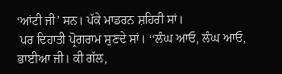‘ਆਂਟੀ ਜੀ’ ਸਨ। ਪੱਕੇ ਮਾਡਰਨ ਸ਼ਹਿਰੀ ਸਾਂ।
 ਪਰ ਦਿਹਾਤੀ ਪ੍ਰੋਗਰਾਮ ਸੁਣਦੇ ਸਾਂ। ‘‘ਲੰਘ ਆਓ, ਲੰਘ ਆਓ, ਭਾਈਆ ਜੀ। ਕੀ ਗੱਲ,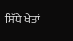ਸਿੱਧੇ ਖੇਤਾਂ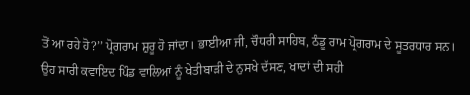ਤੋਂ ਆ ਰਹੇ ਹੋ?’’ ਪ੍ਰੋਗਰਾਮ ਸ਼ੁਰੂ ਹੋ ਜਾਂਦਾ। ਭਾਈਆ ਜੀ, ਚੌਧਰੀ ਸਾਹਿਬ, ਠੰਡੂ ਰਾਮ ਪ੍ਰੋਗਰਾਮ ਦੇ ਸੂਤਰਧਾਰ ਸਨ। ਉਹ ਸਾਰੀ ਕਵਾਇਦ ਪਿੰਡ ਵਾਲਿਆਂ ਨੂੰ ਖੇਤੀਬਾੜੀ ਦੇ ਨੁਸਖੇ ਦੱਸਣ, ਖਾਦਾਂ ਦੀ ਸਹੀ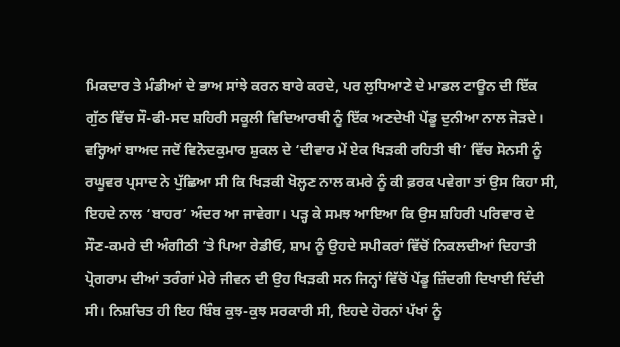ਮਿਕਦਾਰ ਤੇ ਮੰਡੀਆਂ ਦੇ ਭਾਅ ਸਾਂਝੇ ਕਰਨ ਬਾਰੇ ਕਰਦੇ, ਪਰ ਲੁਧਿਆਣੇ ਦੇ ਮਾਡਲ ਟਾਊਨ ਦੀ ਇੱਕ ਗੁੱਠ ਵਿੱਚ ਸੌ-ਫੀ-ਸਦ ਸ਼ਹਿਰੀ ਸਕੂਲੀ ਵਿਦਿਆਰਥੀ ਨੂੰ ਇੱਕ ਅਣਦੇਖੀ ਪੇਂਡੂ ਦੁਨੀਆ ਨਾਲ ਜੋੜਦੇ। ਵਰ੍ਹਿਆਂ ਬਾਅਦ ਜਦੋਂ ਵਿਨੋਦਕੁਮਾਰ ਸ਼ੁਕਲ ਦੇ ‘ਦੀਵਾਰ ਮੇਂ ਏਕ ਖਿੜਕੀ ਰਹਿਤੀ ਥੀ’ ਵਿੱਚ ਸੋਨਸੀ ਨੂੰ ਰਘੂਵਰ ਪ੍ਰਸਾਦ ਨੇ ਪੁੱਛਿਆ ਸੀ ਕਿ ਖਿੜਕੀ ਖੋਲ੍ਹਣ ਨਾਲ ਕਮਰੇ ਨੂੰ ਕੀ ਫ਼ਰਕ ਪਵੇਗਾ ਤਾਂ ਉਸ ਕਿਹਾ ਸੀ, ਇਹਦੇ ਨਾਲ ‘ਬਾਹਰ’ ਅੰਦਰ ਆ ਜਾਵੇਗਾ। ਪੜ੍ਹ ਕੇ ਸਮਝ ਆਇਆ ਕਿ ਉਸ ਸ਼ਹਿਰੀ ਪਰਿਵਾਰ ਦੇ ਸੌਣ-ਕਮਰੇ ਦੀ ਅੰਗੀਠੀ ’ਤੇ ਪਿਆ ਰੇਡੀਓ, ਸ਼ਾਮ ਨੂੰ ਉਹਦੇ ਸਪੀਕਰਾਂ ਵਿੱਚੋਂ ਨਿਕਲਦੀਆਂ ਦਿਹਾਤੀ ਪ੍ਰੋਗਰਾਮ ਦੀਆਂ ਤਰੰਗਾਂ ਮੇਰੇ ਜੀਵਨ ਦੀ ਉਹ ਖਿੜਕੀ ਸਨ ਜਿਨ੍ਹਾਂ ਵਿੱਚੋਂ ਪੇਂਡੂ ਜ਼ਿੰਦਗੀ ਦਿਖਾਈ ਦਿੰਦੀ ਸੀ। ਨਿਸ਼ਚਿਤ ਹੀ ਇਹ ਬਿੰਬ ਕੁਝ-ਕੁਝ ਸਰਕਾਰੀ ਸੀ, ਇਹਦੇ ਹੋਰਨਾਂ ਪੱਖਾਂ ਨੂੰ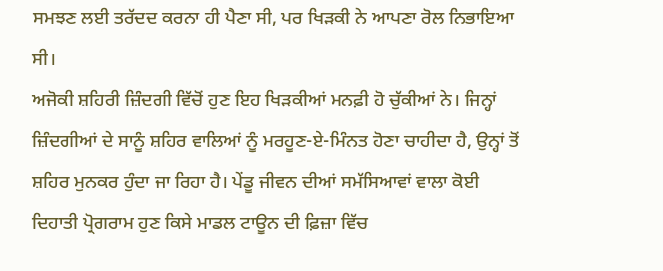ਸਮਝਣ ਲਈ ਤਰੱਦਦ ਕਰਨਾ ਹੀ ਪੈਣਾ ਸੀ, ਪਰ ਖਿੜਕੀ ਨੇ ਆਪਣਾ ਰੋਲ ਨਿਭਾਇਆ ਸੀ।
ਅਜੋਕੀ ਸ਼ਹਿਰੀ ਜ਼ਿੰਦਗੀ ਵਿੱਚੋਂ ਹੁਣ ਇਹ ਖਿੜਕੀਆਂ ਮਨਫ਼ੀ ਹੋ ਚੁੱਕੀਆਂ ਨੇ। ਜਿਨ੍ਹਾਂ ਜ਼ਿੰਦਗੀਆਂ ਦੇ ਸਾਨੂੰ ਸ਼ਹਿਰ ਵਾਲਿਆਂ ਨੂੰ ਮਰਹੂਣ-ਏ-ਮਿੰਨਤ ਹੋਣਾ ਚਾਹੀਦਾ ਹੈ, ਉਨ੍ਹਾਂ ਤੋਂ ਸ਼ਹਿਰ ਮੁਨਕਰ ਹੁੰਦਾ ਜਾ ਰਿਹਾ ਹੈ। ਪੇਂਡੂ ਜੀਵਨ ਦੀਆਂ ਸਮੱਸਿਆਵਾਂ ਵਾਲਾ ਕੋਈ ਦਿਹਾਤੀ ਪ੍ਰੋਗਰਾਮ ਹੁਣ ਕਿਸੇ ਮਾਡਲ ਟਾਊਨ ਦੀ ਫ਼ਿਜ਼ਾ ਵਿੱਚ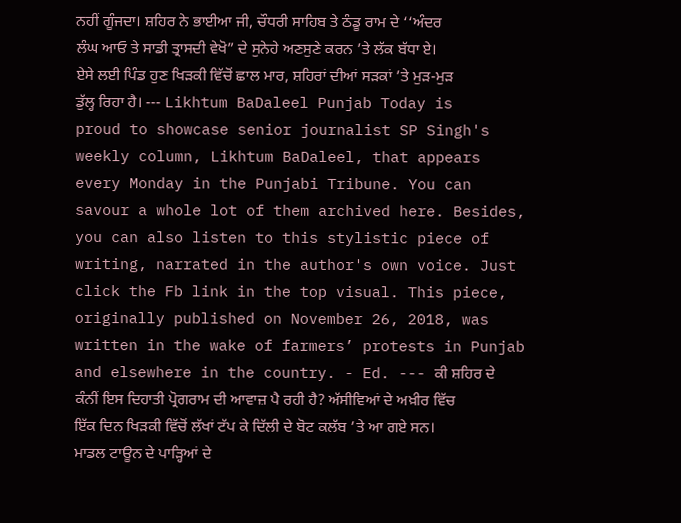ਨਹੀਂ ਗੂੰਜਦਾ। ਸ਼ਹਿਰ ਨੇ ਭਾਈਆ ਜੀ, ਚੌਧਰੀ ਸਾਹਿਬ ਤੇ ਠੰਡੂ ਰਾਮ ਦੇ ‘‘ਅੰਦਰ ਲੰਘ ਆਓ ਤੇ ਸਾਡੀ ਤ੍ਰਾਸਦੀ ਵੇਖੋ” ਦੇ ਸੁਨੇਹੇ ਅਣਸੁਣੇ ਕਰਨ ’ਤੇ ਲੱਕ ਬੱਧਾ ਏ। ਏਸੇ ਲਈ ਪਿੰਡ ਹੁਣ ਖਿੜਕੀ ਵਿੱਚੋਂ ਛਾਲ ਮਾਰ, ਸ਼ਹਿਰਾਂ ਦੀਆਂ ਸੜਕਾਂ ’ਤੇ ਮੁੜ-ਮੁੜ ਡੁੱਲ੍ਹ ਰਿਹਾ ਹੈ। --- Likhtum BaDaleel Punjab Today is proud to showcase senior journalist SP Singh's weekly column, Likhtum BaDaleel, that appears every Monday in the Punjabi Tribune. You can savour a whole lot of them archived here. Besides, you can also listen to this stylistic piece of writing, narrated in the author's own voice. Just click the Fb link in the top visual. This piece, originally published on November 26, 2018, was written in the wake of farmers’ protests in Punjab and elsewhere in the country. - Ed. --- ਕੀ ਸ਼ਹਿਰ ਦੇ ਕੰਨੀਂ ਇਸ ਦਿਹਾਤੀ ਪ੍ਰੋਗਰਾਮ ਦੀ ਆਵਾਜ਼ ਪੈ ਰਹੀ ਹੈ? ਅੱਸੀਵਿਆਂ ਦੇ ਅਖ਼ੀਰ ਵਿੱਚ ਇੱਕ ਦਿਨ ਖਿੜਕੀ ਵਿੱਚੋਂ ਲੱਖਾਂ ਟੱਪ ਕੇ ਦਿੱਲੀ ਦੇ ਬੋਟ ਕਲੱਬ ’ਤੇ ਆ ਗਏ ਸਨ। ਮਾਡਲ ਟਾਊਨ ਦੇ ਪਾੜ੍ਹਿਆਂ ਦੇ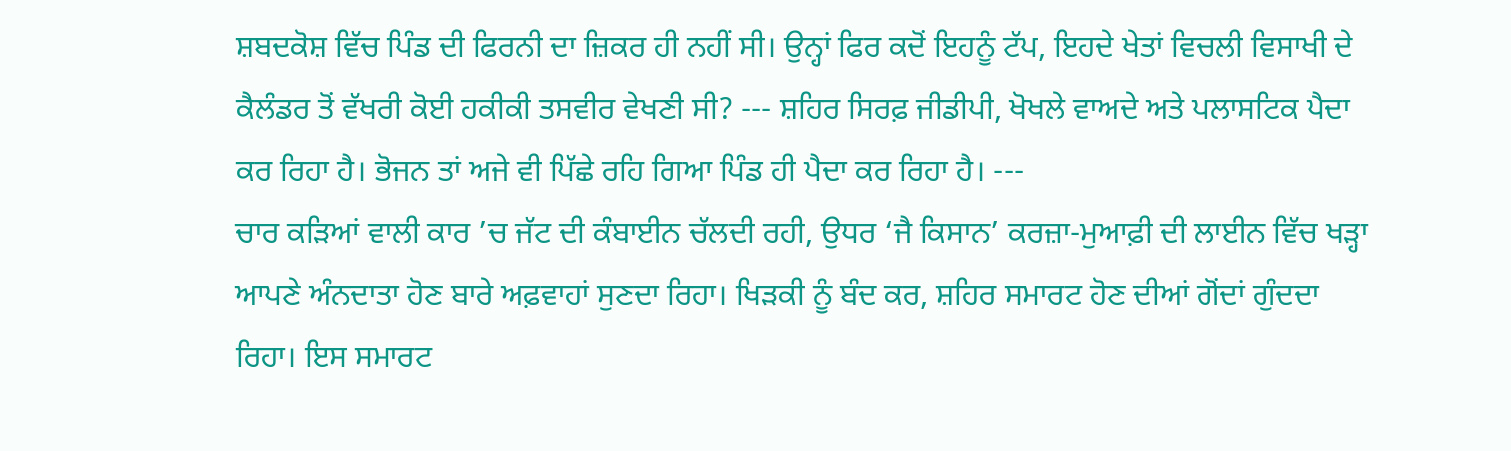ਸ਼ਬਦਕੋਸ਼ ਵਿੱਚ ਪਿੰਡ ਦੀ ਫਿਰਨੀ ਦਾ ਜ਼ਿਕਰ ਹੀ ਨਹੀਂ ਸੀ। ਉਨ੍ਹਾਂ ਫਿਰ ਕਦੋਂ ਇਹਨੂੰ ਟੱਪ, ਇਹਦੇ ਖੇਤਾਂ ਵਿਚਲੀ ਵਿਸਾਖੀ ਦੇ ਕੈਲੰਡਰ ਤੋਂ ਵੱਖਰੀ ਕੋਈ ਹਕੀਕੀ ਤਸਵੀਰ ਵੇਖਣੀ ਸੀ? --- ਸ਼ਹਿਰ ਸਿਰਫ਼ ਜੀਡੀਪੀ, ਖੋਖਲੇ ਵਾਅਦੇ ਅਤੇ ਪਲਾਸਟਿਕ ਪੈਦਾ ਕਰ ਰਿਹਾ ਹੈ। ਭੋਜਨ ਤਾਂ ਅਜੇ ਵੀ ਪਿੱਛੇ ਰਹਿ ਗਿਆ ਪਿੰਡ ਹੀ ਪੈਦਾ ਕਰ ਰਿਹਾ ਹੈ। ---
ਚਾਰ ਕੜਿਆਂ ਵਾਲੀ ਕਾਰ ’ਚ ਜੱਟ ਦੀ ਕੰਬਾਈਨ ਚੱਲਦੀ ਰਹੀ, ਉਧਰ ‘ਜੈ ਕਿਸਾਨ’ ਕਰਜ਼ਾ-ਮੁਆਫ਼ੀ ਦੀ ਲਾਈਨ ਵਿੱਚ ਖੜ੍ਹਾ ਆਪਣੇ ਅੰਨਦਾਤਾ ਹੋਣ ਬਾਰੇ ਅਫ਼ਵਾਹਾਂ ਸੁਣਦਾ ਰਿਹਾ। ਖਿੜਕੀ ਨੂੰ ਬੰਦ ਕਰ, ਸ਼ਹਿਰ ਸਮਾਰਟ ਹੋਣ ਦੀਆਂ ਗੋਂਦਾਂ ਗੁੰਦਦਾ ਰਿਹਾ। ਇਸ ਸਮਾਰਟ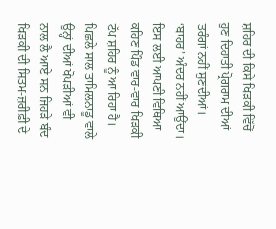ਸ਼ਹਿਰ ਦੀ ਕਿਸੇ ਖਿੜਕੀ ਵਿੱਚੋਂ ਹੁਣ ਦਿਹਾਤੀ ਪ੍ਰੋਗਰਾਮ ਦੀਆਂ ਤਰੰਗਾਂ ਨਹੀਂ ਸੁਣਦੀਆਂ। ‘ਬਾਹਰ’ ਅੰਦਰ ਨਹੀਂ ਆਉਂਦਾ। ਇਸ ਲਈ ਆਪਣੀ ਵਿਥਿਆ ਕਹਿਣ ਪਿੰਡ ਵਾਰ-ਵਾਰ ਖਿੜਕੀ ਟੱਪ ਸ਼ਹਿਰ ਨੂੰ ਆ ਰਿਹਾ ਹੈ।
ਪਿਛਲੇ ਸਾਲ ਤਾਮਿਲਨਾਡੂ ਵਾਲੇ ਉਨ੍ਹਾਂ ਦੀਆਂ ਖੋਪੜੀਆਂ ਵੀ ਨਾਲ ਲੈ ਆਏ ਸਨ ਜਿਹੜੇ ਬੰਦ ਖਿੜਕੀ ਦੀ ਸਿਤਮ-ਜ਼ਰੀਫ਼ੀ ਦੇ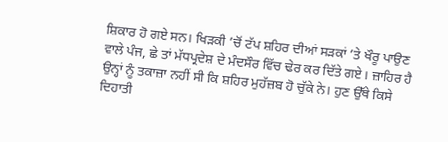ਸ਼ਿਕਾਰ ਹੋ ਗਏ ਸਨ। ਖਿੜਕੀ ’ਚੋਂ ਟੱਪ ਸ਼ਹਿਰ ਦੀਆਂ ਸੜਕਾਂ ’ਤੇ ਖੌਰੂ ਪਾਉਣ ਵਾਲੇ ਪੰਜ, ਛੇ ਤਾਂ ਮੱਧਪ੍ਰਦੇਸ਼ ਦੇ ਮੰਦਸੌਰ ਵਿੱਚ ਢੇਰ ਕਰ ਦਿੱਤੇ ਗਏ। ਜ਼ਾਹਿਰ ਹੈ ਉਨ੍ਹਾਂ ਨੂੰ ਤਕਾਜ਼ਾ ਨਹੀਂ ਸੀ ਕਿ ਸ਼ਹਿਰ ਮੁਹੱਜ਼ਬ ਹੋ ਚੁੱਕੇ ਨੇ। ਹੁਣ ਉੱਥੇ ਕਿਸੇ ਦਿਹਾਤੀ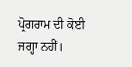ਪ੍ਰੋਗਰਾਮ ਦੀ ਕੋਈ ਜਗ੍ਹਾ ਨਹੀਂ।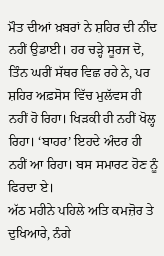ਮੌਤ ਦੀਆਂ ਖ਼ਬਰਾਂ ਨੇ ਸ਼ਹਿਰ ਦੀ ਨੀਂਦ ਨਹੀਂ ਉਡਾਈ। ਹਰ ਚੜ੍ਹੇ ਸੂਰਜ ਦੋ, ਤਿੰਨ ਘਰੀਂ ਸੱਥਰ ਵਿਛ ਰਹੇ ਨੇ, ਪਰ ਸ਼ਹਿਰ ਅਫ਼ਸੋਸ ਵਿੱਚ ਮੁਲੱਵਸ ਹੀ ਨਹੀਂ ਹੋ ਰਿਹਾ। ਖਿੜਕੀ ਹੀ ਨਹੀਂ ਖੋਲ੍ਹ ਰਿਹਾ। ‘ਬਾਹਰ’ ਇਹਦੇ ਅੰਦਰ ਹੀ ਨਹੀਂ ਆ ਰਿਹਾ। ਬਸ ਸਮਾਰਟ ਹੋਣ ਨੂੰ ਫਿਰਦਾ ਏ।
ਅੱਠ ਮਹੀਨੇ ਪਹਿਲੇ ਅਤਿ ਕਮਜ਼ੋਰ ਤੇ ਦੁਖਿਆਰੇ, ਨੰਗੇ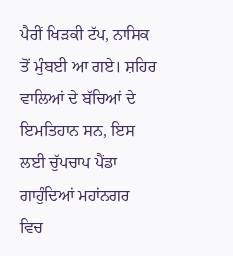ਪੈਰੀਂ ਖਿੜਕੀ ਟੱਪ, ਨਾਸਿਕ ਤੋਂ ਮੁੰਬਈ ਆ ਗਏ। ਸ਼ਹਿਰ ਵਾਲਿਆਂ ਦੇ ਬੱਚਿਆਂ ਦੇ ਇਮਤਿਹਾਨ ਸਨ, ਇਸ ਲਈ ਚੁੱਪਚਾਪ ਪੈਂਡਾ ਗਾਹੁੰਦਿਆਂ ਮਹਾਂਨਗਰ ਵਿਚ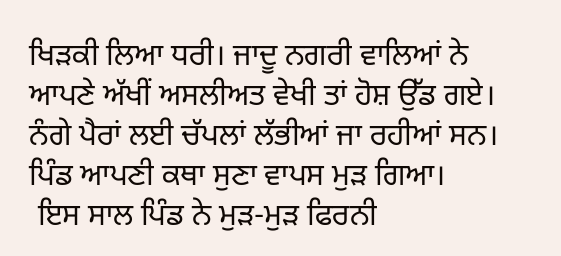ਖਿੜਕੀ ਲਿਆ ਧਰੀ। ਜਾਦੂ ਨਗਰੀ ਵਾਲਿਆਂ ਨੇ ਆਪਣੇ ਅੱਖੀਂ ਅਸਲੀਅਤ ਵੇਖੀ ਤਾਂ ਹੋਸ਼ ਉੱਡ ਗਏ। ਨੰਗੇ ਪੈਰਾਂ ਲਈ ਚੱਪਲਾਂ ਲੱਭੀਆਂ ਜਾ ਰਹੀਆਂ ਸਨ। ਪਿੰਡ ਆਪਣੀ ਕਥਾ ਸੁਣਾ ਵਾਪਸ ਮੁੜ ਗਿਆ।
 ਇਸ ਸਾਲ ਪਿੰਡ ਨੇ ਮੁੜ-ਮੁੜ ਫਿਰਨੀ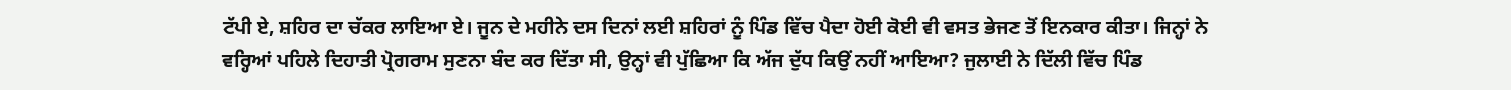ਟੱਪੀ ਏ, ਸ਼ਹਿਰ ਦਾ ਚੱਕਰ ਲਾਇਆ ਏ। ਜੂਨ ਦੇ ਮਹੀਨੇ ਦਸ ਦਿਨਾਂ ਲਈ ਸ਼ਹਿਰਾਂ ਨੂੰ ਪਿੰਡ ਵਿੱਚ ਪੈਦਾ ਹੋਈ ਕੋਈ ਵੀ ਵਸਤ ਭੇਜਣ ਤੋਂ ਇਨਕਾਰ ਕੀਤਾ। ਜਿਨ੍ਹਾਂ ਨੇ ਵਰ੍ਹਿਆਂ ਪਹਿਲੇ ਦਿਹਾਤੀ ਪ੍ਰੋਗਰਾਮ ਸੁਣਨਾ ਬੰਦ ਕਰ ਦਿੱਤਾ ਸੀ, ਉਨ੍ਹਾਂ ਵੀ ਪੁੱਛਿਆ ਕਿ ਅੱਜ ਦੁੱਧ ਕਿਉਂ ਨਹੀਂ ਆਇਆ? ਜੁਲਾਈ ਨੇ ਦਿੱਲੀ ਵਿੱਚ ਪਿੰਡ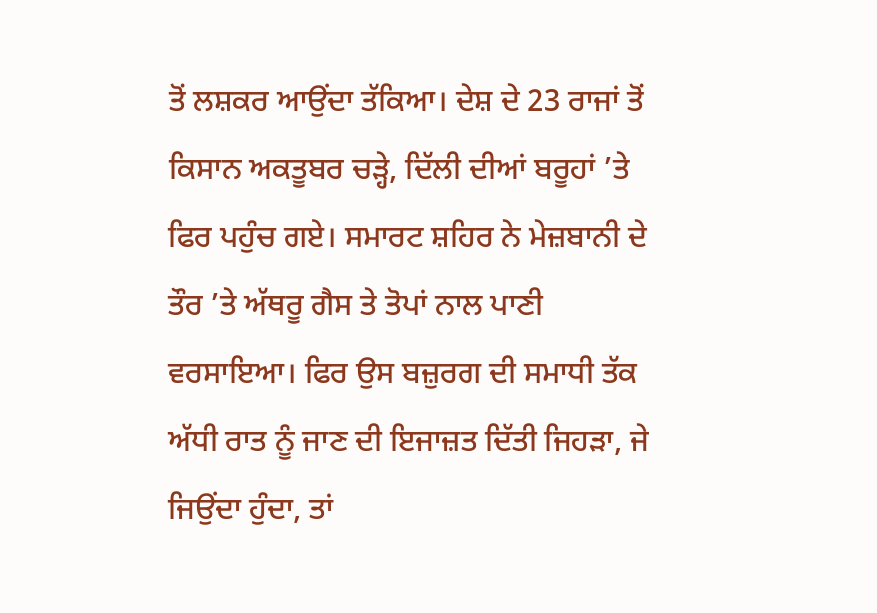ਤੋਂ ਲਸ਼ਕਰ ਆਉਂਦਾ ਤੱਕਿਆ। ਦੇਸ਼ ਦੇ 23 ਰਾਜਾਂ ਤੋਂ ਕਿਸਾਨ ਅਕਤੂਬਰ ਚੜ੍ਹੇ, ਦਿੱਲੀ ਦੀਆਂ ਬਰੂਹਾਂ ’ਤੇ ਫਿਰ ਪਹੁੰਚ ਗਏ। ਸਮਾਰਟ ਸ਼ਹਿਰ ਨੇ ਮੇਜ਼ਬਾਨੀ ਦੇ ਤੌਰ ’ਤੇ ਅੱਥਰੂ ਗੈਸ ਤੇ ਤੋਪਾਂ ਨਾਲ ਪਾਣੀ ਵਰਸਾਇਆ। ਫਿਰ ਉਸ ਬਜ਼ੁਰਗ ਦੀ ਸਮਾਧੀ ਤੱਕ ਅੱਧੀ ਰਾਤ ਨੂੰ ਜਾਣ ਦੀ ਇਜਾਜ਼ਤ ਦਿੱਤੀ ਜਿਹੜਾ, ਜੇ ਜਿਉਂਦਾ ਹੁੰਦਾ, ਤਾਂ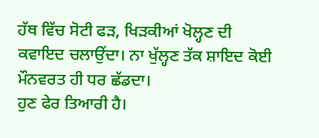ਹੱਥ ਵਿੱਚ ਸੋਟੀ ਫੜ, ਖਿੜਕੀਆਂ ਖੋਲ੍ਹਣ ਦੀ ਕਵਾਇਦ ਚਲਾਉਂਦਾ। ਨਾ ਖੁੱਲ੍ਹਣ ਤੱਕ ਸ਼ਾਇਦ ਕੋਈ ਮੌਨਵਰਤ ਹੀ ਧਰ ਛੱਡਦਾ।
ਹੁਣ ਫੇਰ ਤਿਆਰੀ ਹੈ।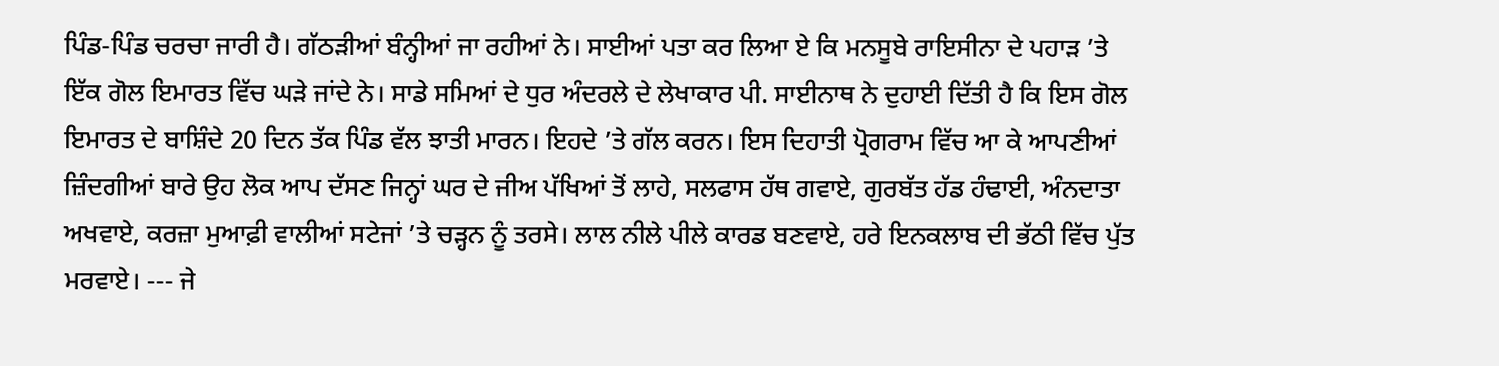ਪਿੰਡ-ਪਿੰਡ ਚਰਚਾ ਜਾਰੀ ਹੈ। ਗੱਠੜੀਆਂ ਬੰਨ੍ਹੀਆਂ ਜਾ ਰਹੀਆਂ ਨੇ। ਸਾਈਆਂ ਪਤਾ ਕਰ ਲਿਆ ਏ ਕਿ ਮਨਸੂਬੇ ਰਾਇਸੀਨਾ ਦੇ ਪਹਾੜ ’ਤੇ ਇੱਕ ਗੋਲ ਇਮਾਰਤ ਵਿੱਚ ਘੜੇ ਜਾਂਦੇ ਨੇ। ਸਾਡੇ ਸਮਿਆਂ ਦੇ ਧੁਰ ਅੰਦਰਲੇ ਦੇ ਲੇਖਾਕਾਰ ਪੀ. ਸਾਈਨਾਥ ਨੇ ਦੁਹਾਈ ਦਿੱਤੀ ਹੈ ਕਿ ਇਸ ਗੋਲ ਇਮਾਰਤ ਦੇ ਬਾਸ਼ਿੰਦੇ 20 ਦਿਨ ਤੱਕ ਪਿੰਡ ਵੱਲ ਝਾਤੀ ਮਾਰਨ। ਇਹਦੇ ’ਤੇ ਗੱਲ ਕਰਨ। ਇਸ ਦਿਹਾਤੀ ਪ੍ਰੋਗਰਾਮ ਵਿੱਚ ਆ ਕੇ ਆਪਣੀਆਂ ਜ਼ਿੰਦਗੀਆਂ ਬਾਰੇ ਉਹ ਲੋਕ ਆਪ ਦੱਸਣ ਜਿਨ੍ਹਾਂ ਘਰ ਦੇ ਜੀਅ ਪੱਖਿਆਂ ਤੋਂ ਲਾਹੇ, ਸਲਫਾਸ ਹੱਥ ਗਵਾਏ, ਗੁਰਬੱਤ ਹੱਡ ਹੰਢਾਈ, ਅੰਨਦਾਤਾ ਅਖਵਾਏ, ਕਰਜ਼ਾ ਮੁਆਫ਼ੀ ਵਾਲੀਆਂ ਸਟੇਜਾਂ ’ਤੇ ਚੜ੍ਹਨ ਨੂੰ ਤਰਸੇ। ਲਾਲ ਨੀਲੇ ਪੀਲੇ ਕਾਰਡ ਬਣਵਾਏ, ਹਰੇ ਇਨਕਲਾਬ ਦੀ ਭੱਠੀ ਵਿੱਚ ਪੁੱਤ ਮਰਵਾਏ। --- ਜੇ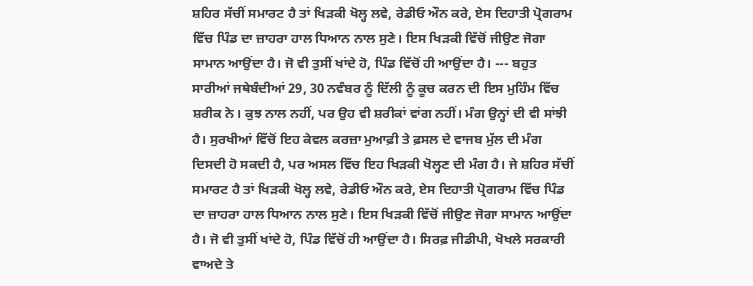ਸ਼ਹਿਰ ਸੱਚੀਂ ਸਮਾਰਟ ਹੈ ਤਾਂ ਖਿੜਕੀ ਖੋਲ੍ਹ ਲਵੇ, ਰੇਡੀਓ ਔਨ ਕਰੇ, ਏਸ ਦਿਹਾਤੀ ਪ੍ਰੋਗਰਾਮ ਵਿੱਚ ਪਿੰਡ ਦਾ ਜ਼ਾਹਰਾ ਹਾਲ ਧਿਆਨ ਨਾਲ ਸੁਣੇ। ਇਸ ਖਿੜਕੀ ਵਿੱਚੋਂ ਜੀਉਣ ਜੋਗਾ ਸਾਮਾਨ ਆਉਂਦਾ ਹੈ। ਜੋ ਵੀ ਤੁਸੀਂ ਖਾਂਦੇ ਹੋ, ਪਿੰਡ ਵਿੱਚੋਂ ਹੀ ਆਉਂਦਾ ਹੈ। --- ਬਹੁਤ ਸਾਰੀਆਂ ਜਥੇਬੰਦੀਆਂ 29, 30 ਨਵੰਬਰ ਨੂੰ ਦਿੱਲੀ ਨੂੰ ਕੂਚ ਕਰਨ ਦੀ ਇਸ ਮੁਹਿੰਮ ਵਿੱਚ ਸ਼ਰੀਕ ਨੇ। ਕੁਝ ਨਾਲ ਨਹੀਂ, ਪਰ ਉਹ ਵੀ ਸ਼ਰੀਕਾਂ ਵਾਂਗ ਨਹੀਂ। ਮੰਗ ਉਨ੍ਹਾਂ ਦੀ ਵੀ ਸਾਂਝੀ ਹੈ। ਸੁਰਖੀਆਂ ਵਿੱਚੋਂ ਇਹ ਕੇਵਲ ਕਰਜ਼ਾ ਮੁਆਫ਼ੀ ਤੇ ਫ਼ਸਲ ਦੇ ਵਾਜਬ ਮੁੱਲ ਦੀ ਮੰਗ ਦਿਸਦੀ ਹੋ ਸਕਦੀ ਹੈ, ਪਰ ਅਸਲ ਵਿੱਚ ਇਹ ਖਿੜਕੀ ਖੋਲ੍ਹਣ ਦੀ ਮੰਗ ਹੈ। ਜੇ ਸ਼ਹਿਰ ਸੱਚੀਂ ਸਮਾਰਟ ਹੈ ਤਾਂ ਖਿੜਕੀ ਖੋਲ੍ਹ ਲਵੇ, ਰੇਡੀਓ ਔਨ ਕਰੇ, ਏਸ ਦਿਹਾਤੀ ਪ੍ਰੋਗਰਾਮ ਵਿੱਚ ਪਿੰਡ ਦਾ ਜ਼ਾਹਰਾ ਹਾਲ ਧਿਆਨ ਨਾਲ ਸੁਣੇ। ਇਸ ਖਿੜਕੀ ਵਿੱਚੋਂ ਜੀਉਣ ਜੋਗਾ ਸਾਮਾਨ ਆਉਂਦਾ ਹੈ। ਜੋ ਵੀ ਤੁਸੀਂ ਖਾਂਦੇ ਹੋ, ਪਿੰਡ ਵਿੱਚੋਂ ਹੀ ਆਉਂਦਾ ਹੈ। ਸਿਰਫ਼ ਜੀਡੀਪੀ, ਖੋਖਲੇ ਸਰਕਾਰੀ ਵਾਅਦੇ ਤੇ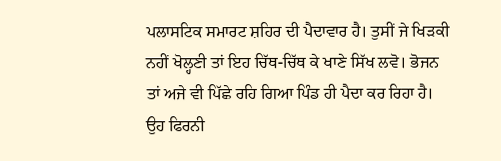ਪਲਾਸਟਿਕ ਸਮਾਰਟ ਸ਼ਹਿਰ ਦੀ ਪੈਦਾਵਾਰ ਹੈ। ਤੁਸੀਂ ਜੇ ਖਿੜਕੀ ਨਹੀਂ ਖੋਲ੍ਹਣੀ ਤਾਂ ਇਹ ਚਿੱਥ-ਚਿੱਥ ਕੇ ਖਾਣੇ ਸਿੱਖ ਲਵੋ। ਭੋਜਨ ਤਾਂ ਅਜੇ ਵੀ ਪਿੱਛੇ ਰਹਿ ਗਿਆ ਪਿੰਡ ਹੀ ਪੈਦਾ ਕਰ ਰਿਹਾ ਹੈ।
ਉਹ ਫਿਰਨੀ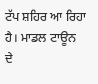ਟੱਪ ਸ਼ਹਿਰ ਆ ਰਿਹਾ ਹੈ। ਮਾਡਲ ਟਾਊਨ ਦੇ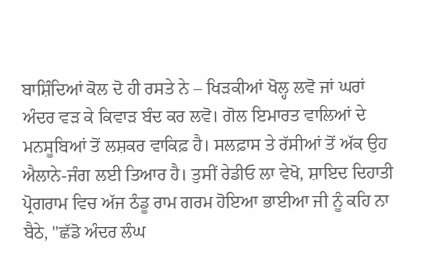ਬਾਸ਼ਿੰਦਿਆਂ ਕੋਲ ਦੋ ਹੀ ਰਸਤੇ ਨੇ – ਖਿੜਕੀਆਂ ਖੋਲ੍ਹ ਲਵੋ ਜਾਂ ਘਰਾਂ ਅੰਦਰ ਵੜ ਕੇ ਕਿਵਾੜ ਬੰਦ ਕਰ ਲਵੋ। ਗੋਲ ਇਮਾਰਤ ਵਾਲਿਆਂ ਦੇ ਮਨਸੂਬਿਆਂ ਤੋਂ ਲਸ਼ਕਰ ਵਾਕਿਫ਼ ਹੈ। ਸਲਫ਼ਾਸ ਤੇ ਰੱਸੀਆਂ ਤੋਂ ਅੱਕ ਉਹ ਐਲਾਨੇ-ਜੰਗ ਲਈ ਤਿਆਰ ਹੈ। ਤੁਸੀਂ ਰੇਡੀਓ ਲਾ ਵੇਖੋ, ਸ਼ਾਇਦ ਦਿਹਾਤੀ ਪ੍ਰੋਗਰਾਮ ਵਿਚ ਅੱਜ ਠੰਡੂ ਰਾਮ ਗਰਮ ਹੋਇਆ ਭਾਈਆ ਜੀ ਨੂੰ ਕਹਿ ਨਾ ਬੈਠੇ, "ਛੱਡੋ ਅੰਦਰ ਲੰਘ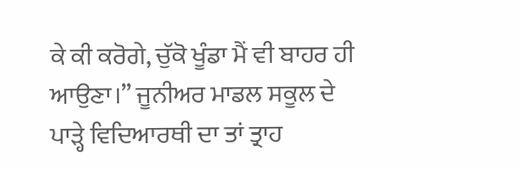ਕੇ ਕੀ ਕਰੋਗੇ, ਚੁੱਕੋ ਖੂੰਡਾ ਮੈਂ ਵੀ ਬਾਹਰ ਹੀ ਆਉਣਾ।” ਜੂਨੀਅਰ ਮਾਡਲ ਸਕੂਲ ਦੇ ਪਾੜ੍ਹੇ ਵਿਦਿਆਰਥੀ ਦਾ ਤਾਂ ਤ੍ਰਾਹ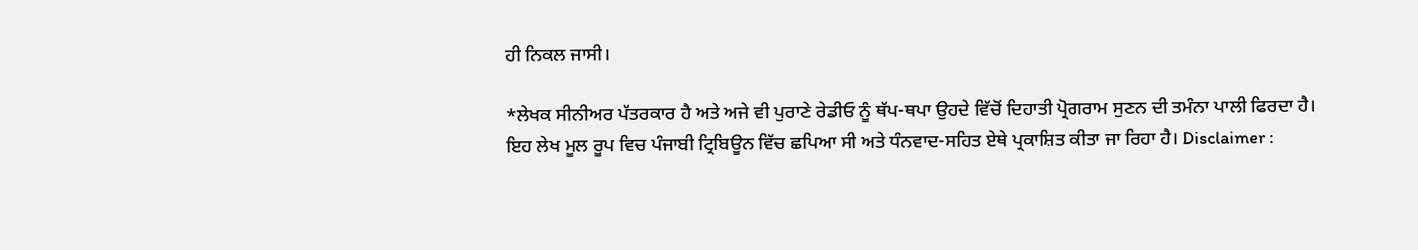ਹੀ ਨਿਕਲ ਜਾਸੀ।

*ਲੇਖਕ ਸੀਨੀਅਰ ਪੱਤਰਕਾਰ ਹੈ ਅਤੇ ਅਜੇ ਵੀ ਪੁਰਾਣੇ ਰੇਡੀਓ ਨੂੰ ਥੱਪ-ਥਪਾ ਉਹਦੇ ਵਿੱਚੋਂ ਦਿਹਾਤੀ ਪ੍ਰੋਗਰਾਮ ਸੁਣਨ ਦੀ ਤਮੰਨਾ ਪਾਲੀ ਫਿਰਦਾ ਹੈ।
ਇਹ ਲੇਖ ਮੂਲ ਰੂਪ ਵਿਚ ਪੰਜਾਬੀ ਟ੍ਰਿਬਿਊਨ ਵਿੱਚ ਛਪਿਆ ਸੀ ਅਤੇ ਧੰਨਵਾਦ-ਸਹਿਤ ਏਥੇ ਪ੍ਰਕਾਸ਼ਿਤ ਕੀਤਾ ਜਾ ਰਿਹਾ ਹੈ। Disclaimer :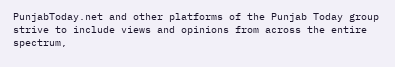PunjabToday.net and other platforms of the Punjab Today group strive to include views and opinions from across the entire spectrum,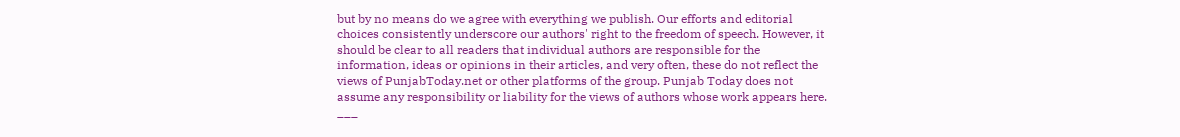but by no means do we agree with everything we publish. Our efforts and editorial choices consistently underscore our authors' right to the freedom of speech. However, it should be clear to all readers that individual authors are responsible for the information, ideas or opinions in their articles, and very often, these do not reflect the views of PunjabToday.net or other platforms of the group. Punjab Today does not assume any responsibility or liability for the views of authors whose work appears here.
___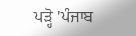ਪੜ੍ਹੋ 'ਪੰਜਾਬ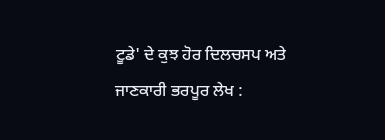ਟੂਡੇ' ਦੇ ਕੁਝ ਹੋਰ ਦਿਲਚਸਪ ਅਤੇ ਜਾਣਕਾਰੀ ਭਰਪੂਰ ਲੇਖ :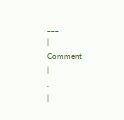___
|
Comment
|
.
|